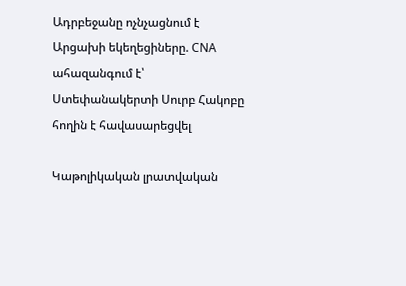Ադրբեջանը ոչնչացնում է Արցախի եկեղեցիները. CNA ահազանգում է՝ Ստեփանակերտի Սուրբ Հակոբը հողին է հավասարեցվել

Կաթոլիկական լրատվական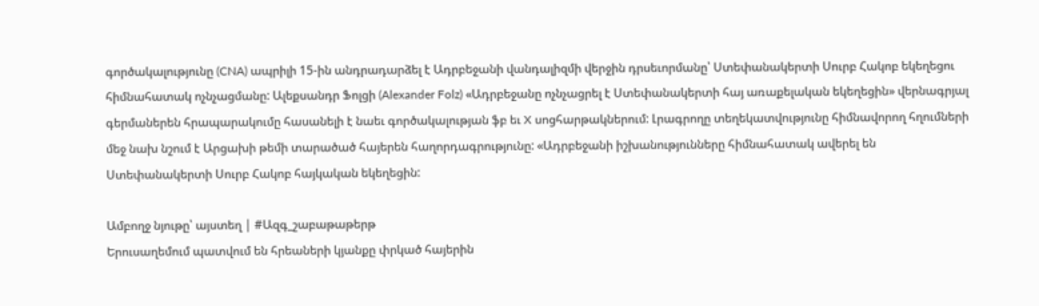գործակալությունը (CNA) ապրիլի 15-ին անդրադարձել է Ադրբեջանի վանդալիզմի վերջին դրսեւորմանը՝ Ստեփանակերտի Սուրբ Հակոբ եկեղեցու հիմնահատակ ոչնչացմանը: Ալեքսանդր Ֆոլցի (Alexander Folz) «Ադրբեջանը ոչնչացրել է Ստեփանակերտի հայ առաքելական եկեղեցին» վերնագրյալ գերմաներեն հրապարակումը հասանելի է նաեւ գործակալության ֆբ եւ X սոցհարթակներում: Լրագրողը տեղեկատվությունը հիմնավորող հղումների մեջ նախ նշում է Արցախի թեմի տարածած հայերեն հաղորդագրությունը: «Ադրբեջանի իշխանությունները հիմնահատակ ավերել են Ստեփանակերտի Սուրբ Հակոբ հայկական եկեղեցին:

Ամբողջ նյութը՝ այստեղ | #Ազգ_շաբաթաթերթ
Երուսաղեմում պատվում են հրեաների կյանքը փրկած հայերին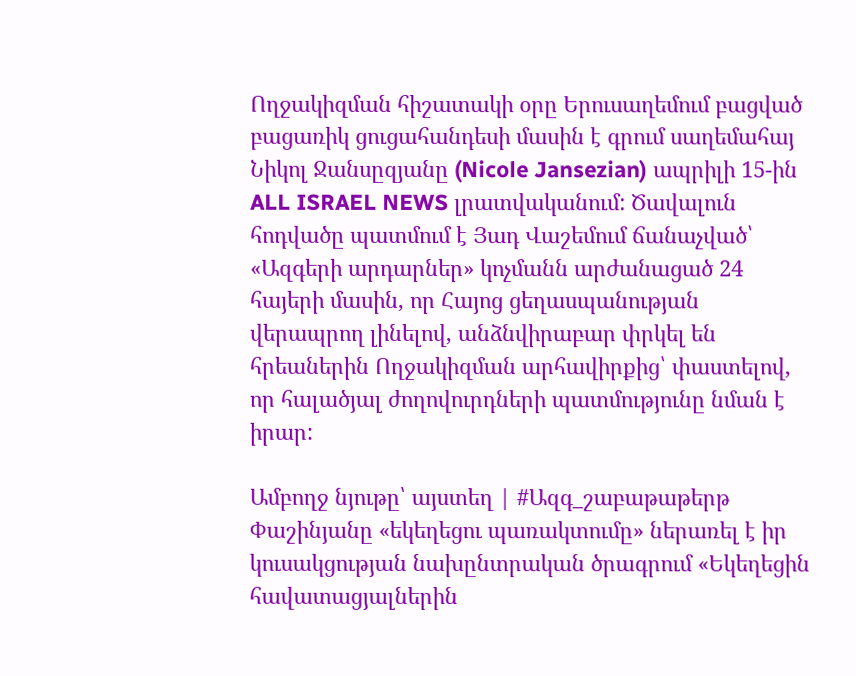Ողջակիզման հիշատակի օրը Երուսաղեմում բացված բացառիկ ցուցահանդեսի մասին է գրում սաղեմահայ Նիկոլ Ջանսըզյանը (Nicole Jansezian) ապրիլի 15-ին ALL ISRAEL NEWS լրատվականում: Ծավալուն հոդվածը պատմում է Յադ Վաշեմում ճանաչված՝ «Ազգերի արդարներ» կոչմանն արժանացած 24 հայերի մասին, որ Հայոց ցեղասպանության վերապրող լինելով, անձնվիրաբար փրկել են հրեաներին Ողջակիզման արհավիրքից՝ փաստելով, որ հալածյալ ժողովուրդների պատմությունը նման է իրար:

Ամբողջ նյութը՝ այստեղ | #Ազգ_շաբաթաթերթ
Փաշինյանը «եկեղեցու պառակտումը» ներառել է իր կուսակցության նախընտրական ծրագրում «Եկեղեցին հավատացյալներին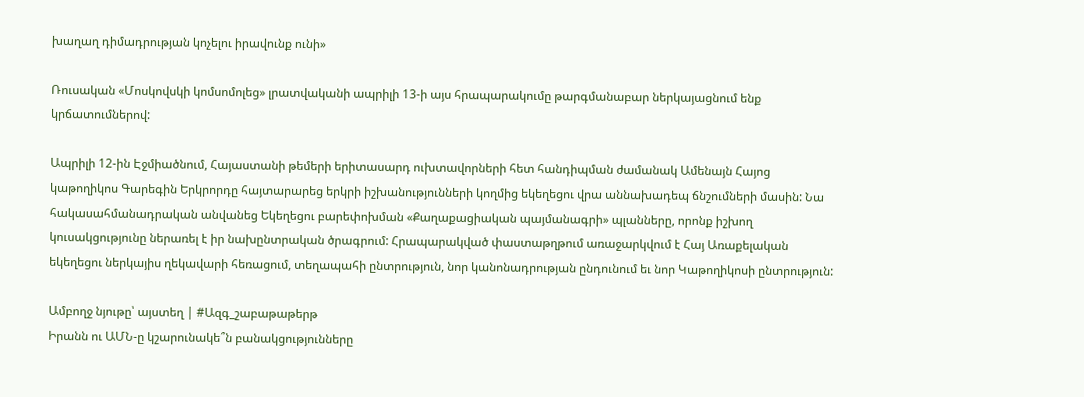խաղաղ դիմադրության կոչելու իրավունք ունի»

Ռուսական «Մոսկովսկի կոմսոմոլեց» լրատվականի ապրիլի 13-ի այս հրապարակումը թարգմանաբար ներկայացնում ենք կրճատումներով:

Ապրիլի 12-ին Էջմիածնում, Հայաստանի թեմերի երիտասարդ ուխտավորների հետ հանդիպման ժամանակ Ամենայն Հայոց կաթողիկոս Գարեգին Երկրորդը հայտարարեց երկրի իշխանությունների կողմից եկեղեցու վրա աննախադեպ ճնշումների մասին: Նա հակասահմանադրական անվանեց Եկեղեցու բարեփոխման «Քաղաքացիական պայմանագրի» պլանները, որոնք իշխող կուսակցությունը ներառել է իր նախընտրական ծրագրում: Հրապարակված փաստաթղթում առաջարկվում է Հայ Առաքելական եկեղեցու ներկայիս ղեկավարի հեռացում, տեղապահի ընտրություն, նոր կանոնադրության ընդունում եւ նոր Կաթողիկոսի ընտրություն:

Ամբողջ նյութը՝ այստեղ | #Ազգ_շաբաթաթերթ
Իրանն ու ԱՄՆ-ը կշարունակե՞ն բանակցությունները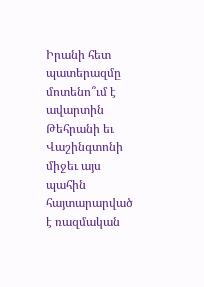Իրանի հետ պատերազմը մոտենո՞ւմ է ավարտին
Թեհրանի եւ Վաշինգտոնի միջեւ այս պահին հայտարարված է ռազմական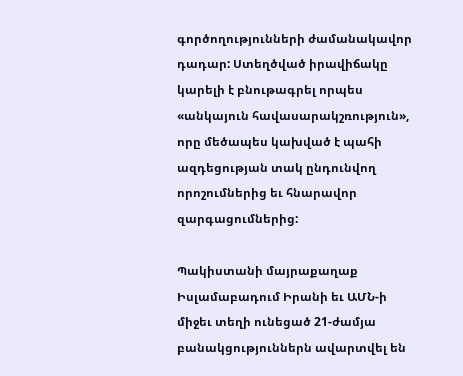գործողությունների ժամանակավոր դադար: Ստեղծված իրավիճակը կարելի է բնութագրել որպես «անկայուն հավասարակշռություն», որը մեծապես կախված է պահի ազդեցության տակ ընդունվող որոշումներից եւ հնարավոր զարգացումներից:

Պակիստանի մայրաքաղաք Իսլամաբադում Իրանի եւ ԱՄՆ-ի միջեւ տեղի ունեցած 21-ժամյա բանակցություններն ավարտվել են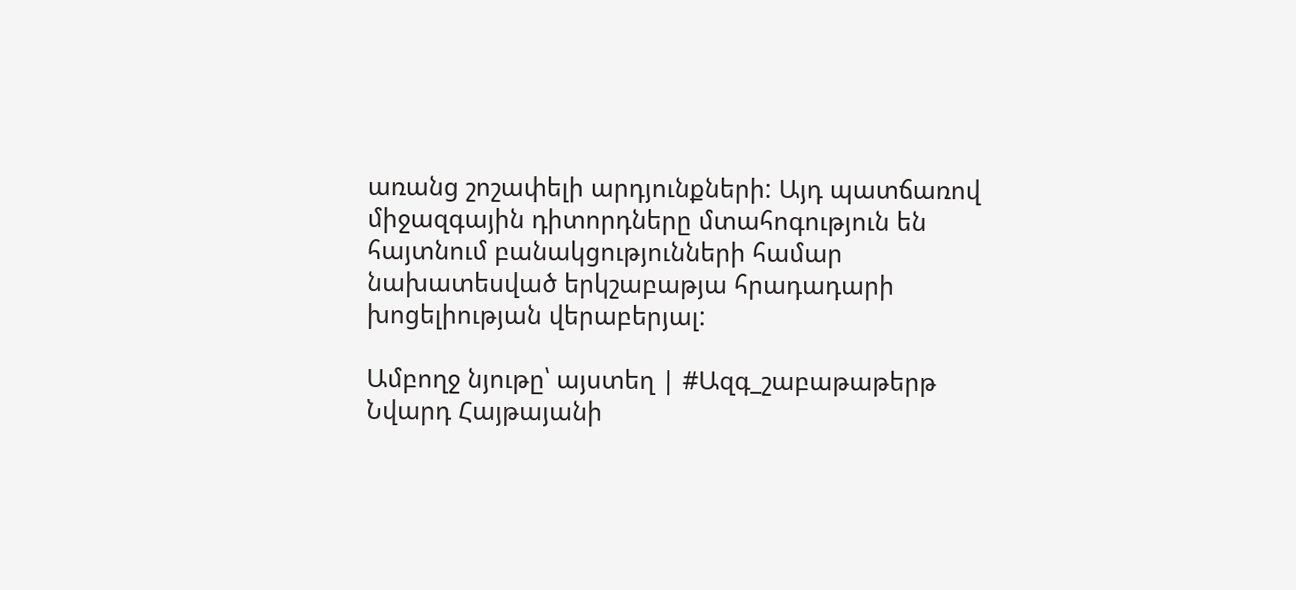առանց շոշափելի արդյունքների: Այդ պատճառով միջազգային դիտորդները մտահոգություն են հայտնում բանակցությունների համար նախատեսված երկշաբաթյա հրադադարի խոցելիության վերաբերյալ:

Ամբողջ նյութը՝ այստեղ | #Ազգ_շաբաթաթերթ
Նվարդ Հայթայանի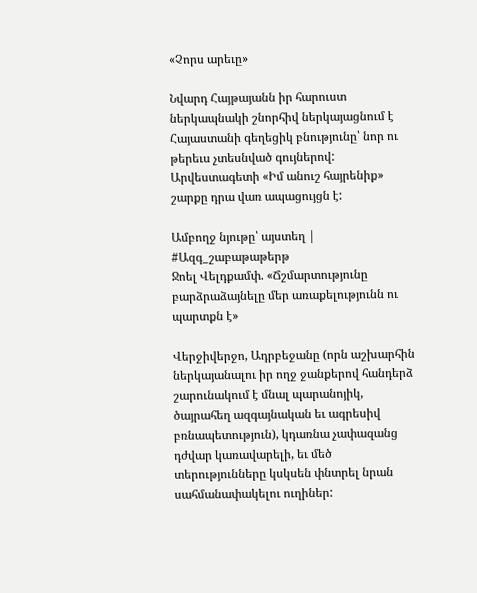«Չորս արեւը»

Նվարդ Հայթայանն իր հարուստ ներկապնակի շնորհիվ ներկայացնում է Հայաստանի գեղեցիկ բնությունը՝ նոր ու թերեւս չտեսնված գույներով: Արվեստագետի «Իմ անուշ հայրենիք» շարքը դրա վառ ապացույցն է:

Ամբողջ նյութը՝ այստեղ | #Ազգ_շաբաթաթերթ
Ջոել Վելդքամփ. «Ճշմարտությունը բարձրաձայնելը մեր առաքելությունն ու պարտքն է»

Վերջիվերջո, Ադրբեջանը (որն աշխարհին ներկայանալու իր ողջ ջանքերով հանդերձ շարունակում է մնալ պարանոյիկ, ծայրահեղ ազգայնական եւ ագրեսիվ բռնապետություն), կդառնա չափազանց դժվար կառավարելի, եւ մեծ տերությունները կսկսեն փնտրել նրան սահմանափակելու ուղիներ: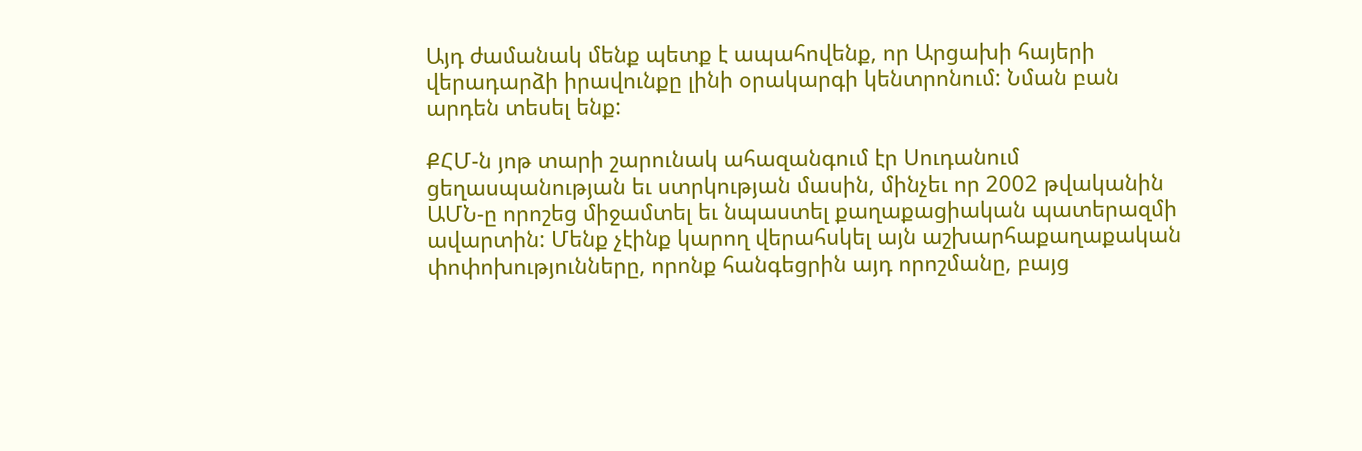Այդ ժամանակ մենք պետք է ապահովենք, որ Արցախի հայերի վերադարձի իրավունքը լինի օրակարգի կենտրոնում: Նման բան արդեն տեսել ենք:

ՔՀՄ-ն յոթ տարի շարունակ ահազանգում էր Սուդանում ցեղասպանության եւ ստրկության մասին, մինչեւ որ 2002 թվականին ԱՄՆ-ը որոշեց միջամտել եւ նպաստել քաղաքացիական պատերազմի ավարտին: Մենք չէինք կարող վերահսկել այն աշխարհաքաղաքական փոփոխությունները, որոնք հանգեցրին այդ որոշմանը, բայց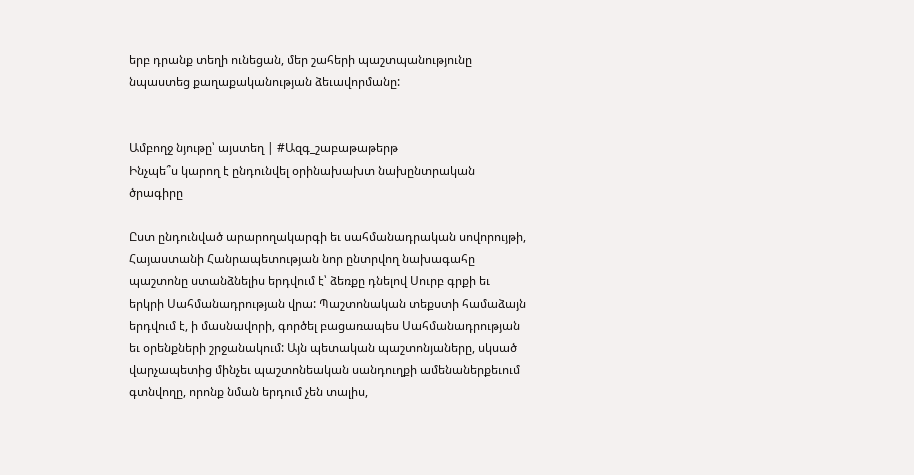երբ դրանք տեղի ունեցան, մեր շահերի պաշտպանությունը նպաստեց քաղաքականության ձեւավորմանը:


Ամբողջ նյութը՝ այստեղ | #Ազգ_շաբաթաթերթ
Ինչպե՞ս կարող է ընդունվել օրինախախտ նախընտրական ծրագիրը

Ըստ ընդունված արարողակարգի եւ սահմանադրական սովորույթի, Հայաստանի Հանրապետության նոր ընտրվող նախագահը պաշտոնը ստանձնելիս երդվում է՝ ձեռքը դնելով Սուրբ գրքի եւ երկրի Սահմանադրության վրա: Պաշտոնական տեքստի համաձայն երդվում է, ի մասնավորի, գործել բացառապես Սահմանադրության եւ օրենքների շրջանակում: Այն պետական պաշտոնյաները, սկսած վարչապետից մինչեւ պաշտոնեական սանդուղքի ամենաներքեւում գտնվողը, որոնք նման երդում չեն տալիս,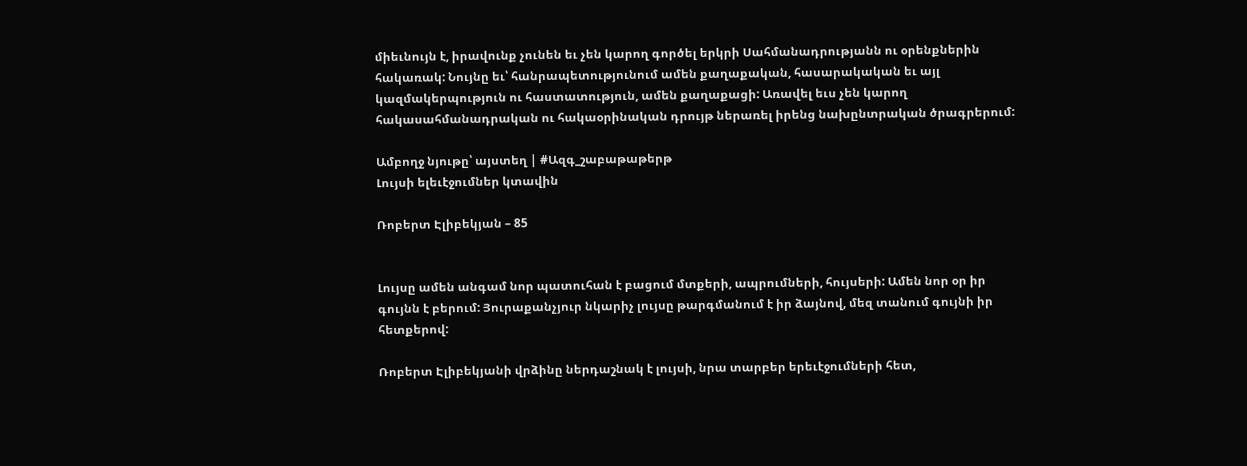միեւնույն է, իրավունք չունեն եւ չեն կարող գործել երկրի Սահմանադրությանն ու օրենքներին հակառակ: Նույնը եւ՝ հանրապետությունում ամեն քաղաքական, հասարակական եւ այլ կազմակերպություն ու հաստատություն, ամեն քաղաքացի: Առավել եւս չեն կարող հակասահմանադրական ու հակաօրինական դրույթ ներառել իրենց նախընտրական ծրագրերում:

Ամբողջ նյութը՝ այստեղ | #Ազգ_շաբաթաթերթ
Լույսի ելեւէջումներ կտավին

Ռոբերտ Էլիբեկյան – 85


Լույսը ամեն անգամ նոր պատուհան է բացում մտքերի, ապրումների, հույսերի: Ամեն նոր օր իր գույնն է բերում: Յուրաքանչյուր նկարիչ լույսը թարգմանում է իր ձայնով, մեզ տանում գույնի իր հետքերով:

Ռոբերտ Էլիբեկյանի վրձինը ներդաշնակ է լույսի, նրա տարբեր երեւէջումների հետ,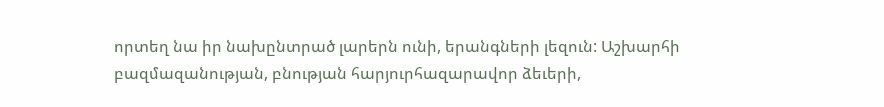որտեղ նա իր նախընտրած լարերն ունի, երանգների լեզուն: Աշխարհի բազմազանության, բնության հարյուրհազարավոր ձեւերի,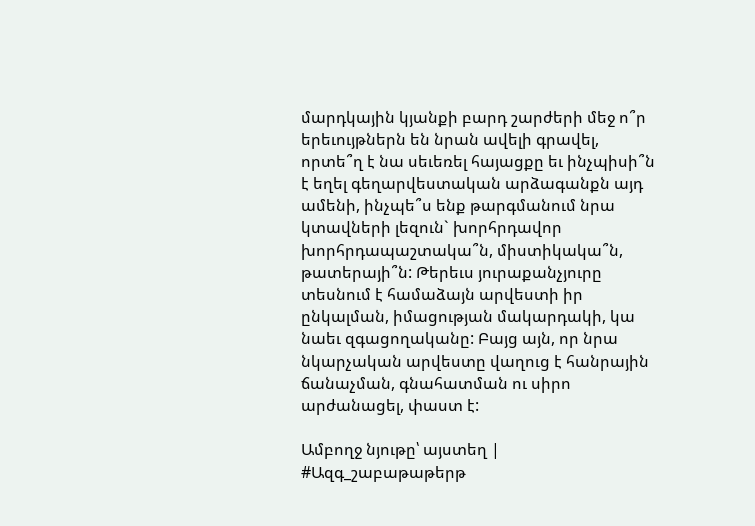մարդկային կյանքի բարդ շարժերի մեջ ո՞ր երեւույթներն են նրան ավելի գրավել, որտե՞ղ է նա սեւեռել հայացքը եւ ինչպիսի՞ն է եղել գեղարվեստական արձագանքն այդ ամենի, ինչպե՞ս ենք թարգմանում նրա կտավների լեզուն` խորհրդավոր խորհրդապաշտակա՞ն, միստիկակա՞ն, թատերայի՞ն: Թերեւս յուրաքանչյուրը տեսնում է համաձայն արվեստի իր ընկալման, իմացության մակարդակի, կա նաեւ զգացողականը: Բայց այն, որ նրա նկարչական արվեստը վաղուց է հանրային ճանաչման, գնահատման ու սիրո արժանացել, փաստ է:

Ամբողջ նյութը՝ այստեղ | #Ազգ_շաբաթաթերթ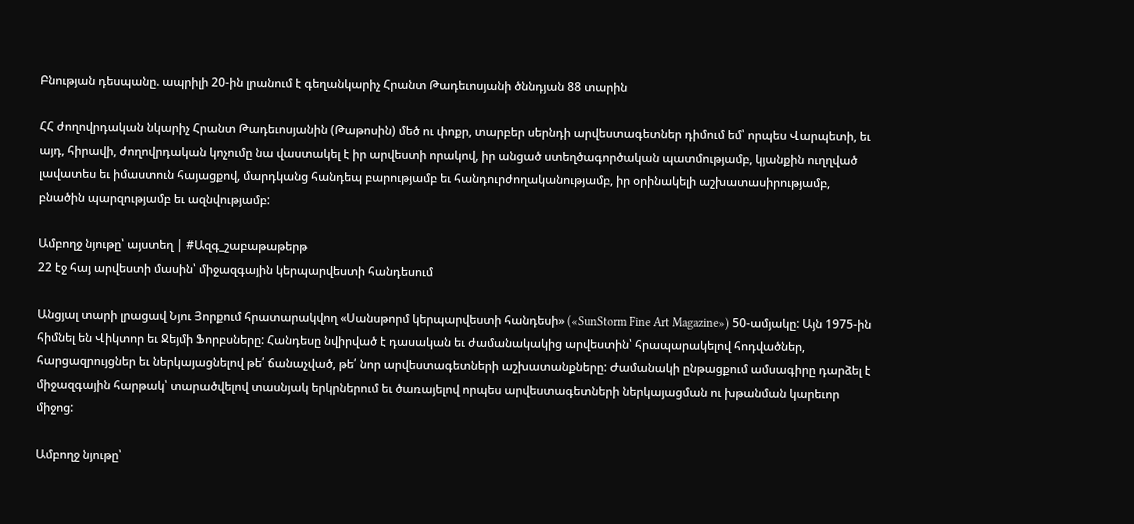Բնության դեսպանը. ապրիլի 20-ին լրանում է գեղանկարիչ Հրանտ Թադեւոսյանի ծննդյան 88 տարին

ՀՀ ժողովրդական նկարիչ Հրանտ Թադեւոսյանին (Թաթոսին) մեծ ու փոքր, տարբեր սերնդի արվեստագետներ դիմում եմ՝ որպես Վարպետի, եւ այդ, հիրավի, ժողովրդական կոչումը նա վաստակել է իր արվեստի որակով, իր անցած ստեղծագործական պատմությամբ, կյանքին ուղղված լավատես եւ իմաստուն հայացքով, մարդկանց հանդեպ բարությամբ եւ հանդուրժողականությամբ, իր օրինակելի աշխատասիրությամբ, բնածին պարզությամբ եւ ազնվությամբ:

Ամբողջ նյութը՝ այստեղ | #Ազգ_շաբաթաթերթ
22 էջ հայ արվեստի մասին՝ միջազգային կերպարվեստի հանդեսում

Անցյալ տարի լրացավ Նյու Յորքում հրատարակվող «Սանսթորմ կերպարվեստի հանդեսի» («SunStorm Fine Art Magazine») 50-ամյակը: Այն 1975-ին հիմնել են Վիկտոր եւ Ջեյմի Ֆորբսները: Հանդեսը նվիրված է դասական եւ ժամանակակից արվեստին՝ հրապարակելով հոդվածներ, հարցազրույցներ եւ ներկայացնելով թե՛ ճանաչված, թե՛ նոր արվեստագետների աշխատանքները: Ժամանակի ընթացքում ամսագիրը դարձել է միջազգային հարթակ՝ տարածվելով տասնյակ երկրներում եւ ծառայելով որպես արվեստագետների ներկայացման ու խթանման կարեւոր միջոց:

Ամբողջ նյութը՝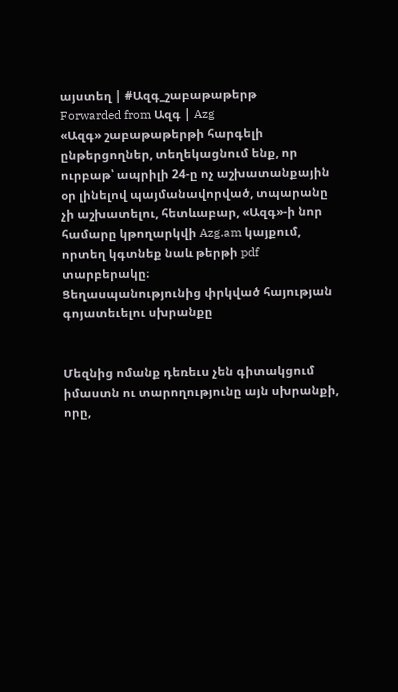այստեղ | #Ազգ_շաբաթաթերթ
Forwarded from Ազգ | Azg
«Ազգ» շաբաթաթերթի հարգելի ընթերցողներ, տեղեկացնում ենք, որ ուրբաթ՝ ապրիլի 24-ը ոչ աշխատանքային օր լինելով պայմանավորված, տպարանը չի աշխատելու, հետևաբար, «Ազգ»-ի նոր համարը կթողարկվի Azg.am կայքում, որտեղ կգտնեք նաև թերթի pdf տարբերակը։
Ցեղասպանությունից փրկված հայության գոյատեւելու սխրանքը


Մեզնից ոմանք դեռեւս չեն գիտակցում իմաստն ու տարողությունը այն սխրանքի, որը,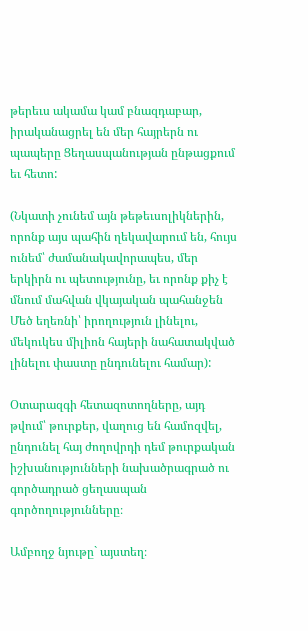թերեւս ակամա կամ բնազդաբար, իրականացրել են մեր հայրերն ու պապերը Ցեղասպանության ընթացքում եւ հետո:

(Նկատի չունեմ այն թեթեւսոլիկներին, որոնք այս պահին ղեկավարում են, հույս ունեմ՝ ժամանակավորապես, մեր երկիրն ու պետությունը, եւ որոնք քիչ է մնում մահվան վկայական պահանջեն Մեծ եղեռնի՝ իրողություն լինելու, մեկուկես միլիոն հայերի նահատակված լինելու փաստը ընդունելու համար):

Օտարազգի հետազոտողները, այդ թվում՝ թուրքեր, վաղուց են համոզվել, ընդունել հայ ժողովրդի դեմ թուրքական իշխանությունների նախածրագրած ու գործադրած ցեղասպան գործողությունները։

Ամբողջ նյութը` այստեղ։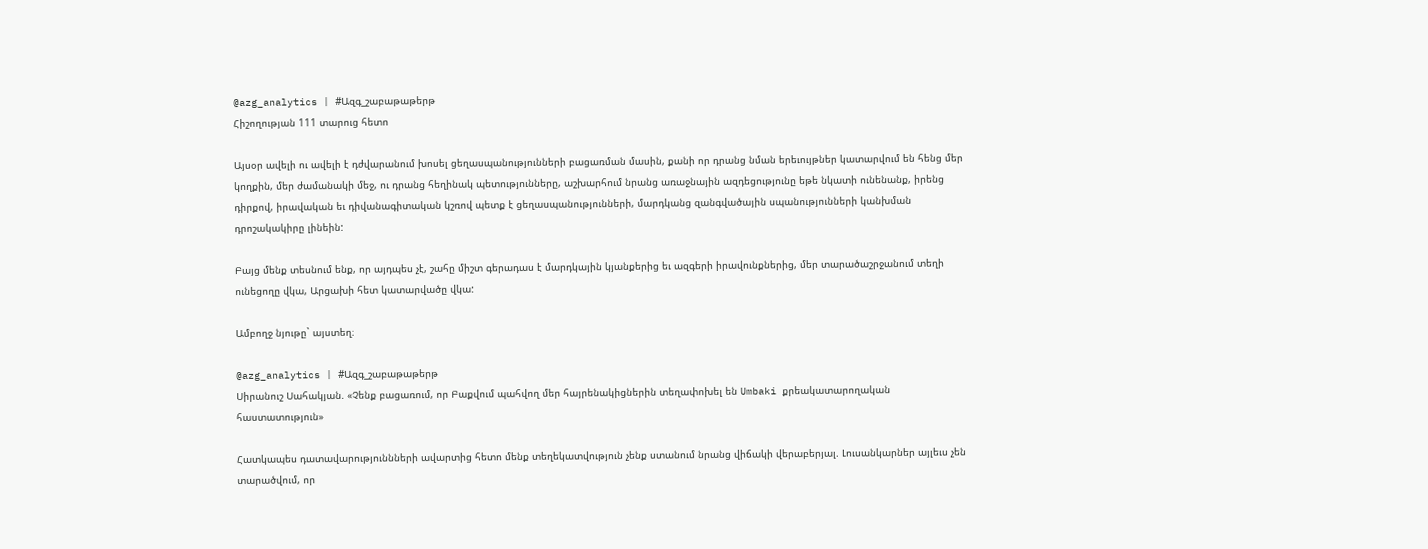@azg_analytics | #Ազգ_շաբաթաթերթ
Հիշողության 111 տարուց հետո

Այսօր ավելի ու ավելի է դժվարանում խոսել ցեղասպանությունների բացառման մասին, քանի որ դրանց նման երեւույթներ կատարվում են հենց մեր կողքին, մեր ժամանակի մեջ, ու դրանց հեղինակ պետությունները, աշխարհում նրանց առաջնային ազդեցությունը եթե նկատի ունենանք, իրենց դիրքով, իրավական եւ դիվանագիտական կշռով պետք է ցեղասպանությունների, մարդկանց զանգվածային սպանությունների կանխման դրոշակակիրը լինեին:

Բայց մենք տեսնում ենք, որ այդպես չէ, շահը միշտ գերադաս է մարդկային կյանքերից եւ ազգերի իրավունքներից, մեր տարածաշրջանում տեղի ունեցողը վկա, Արցախի հետ կատարվածը վկա:

Ամբողջ նյութը` այստեղ։

@azg_analytics | #Ազգ_շաբաթաթերթ
Սիրանուշ Սահակյան. «Չենք բացառում, որ Բաքվում պահվող մեր հայրենակիցներին տեղափոխել են Umbaki քրեակատարողական հաստատություն»

Հատկապես դատավարություննների ավարտից հետո մենք տեղեկատվություն չենք ստանում նրանց վիճակի վերաբերյալ. Լուսանկարներ այլեւս չեն տարածվում, որ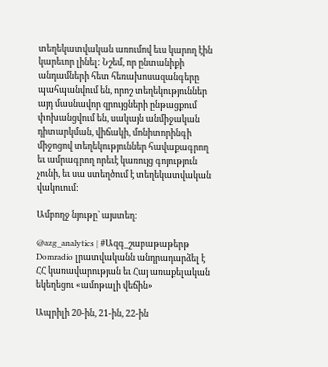տեղեկատվական առումով եւս կարող էին կարեւոր լինել: Նշեմ, որ ընտանիքի անդամների հետ հեռախոսազանգերը պահպանվում են, որոշ տեղեկություններ այդ մասնավոր զրույցների ընթացքում փոխանցվում են, սակայն անմիջական դիտարկման, վիճակի, մոնիտորինգի միջոցով տեղեկություններ հավաքագրող եւ ամրագրող որեւէ կառույց գոյություն չունի, եւ սա ստեղծում է տեղեկատվական վակուում:

Ամբողջ նյութը` այստեղ։

@azg_analytics | #Ազգ_շաբաթաթերթ
Domradio լրատվականն անդրադարձել է ՀՀ կառավարության եւ Հայ առաքելական եկեղեցու «ամոթալի վեճին»

Ապրիլի 20-ին, 21-ին, 22-ին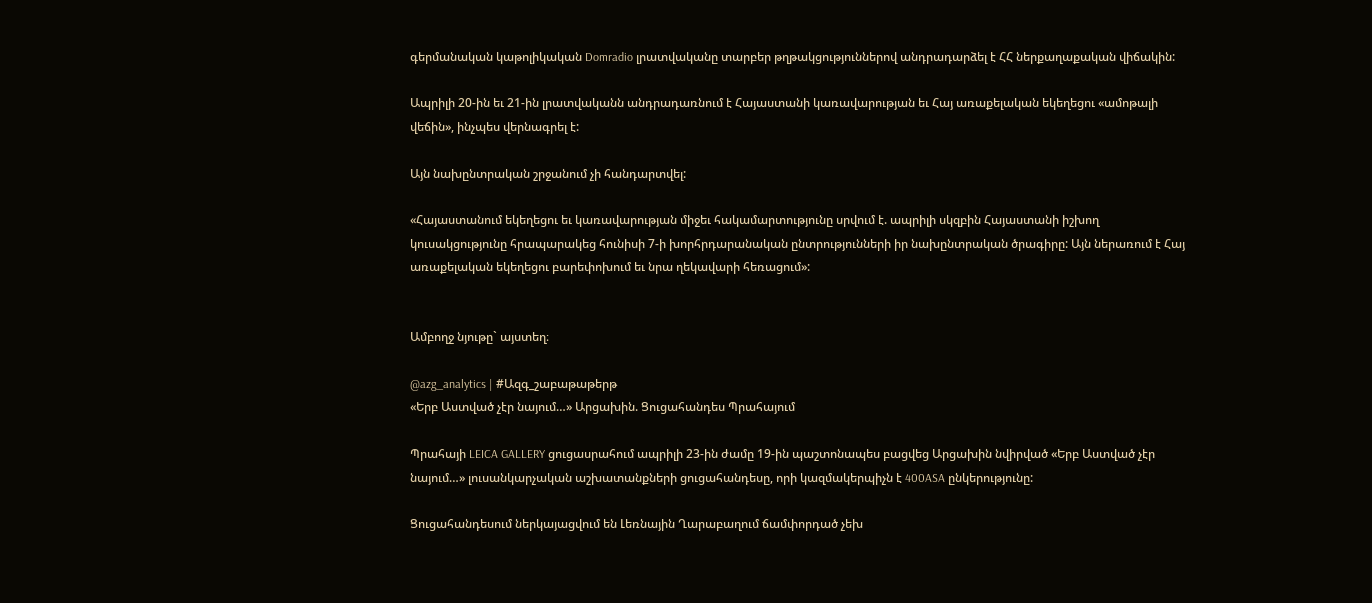գերմանական կաթոլիկական Domradio լրատվականը տարբեր թղթակցություններով անդրադարձել է ՀՀ ներքաղաքական վիճակին:

Ապրիլի 20-ին եւ 21-ին լրատվականն անդրադառնում է Հայաստանի կառավարության եւ Հայ առաքելական եկեղեցու «ամոթալի վեճին», ինչպես վերնագրել է:

Այն նախընտրական շրջանում չի հանդարտվել:

«Հայաստանում եկեղեցու եւ կառավարության միջեւ հակամարտությունը սրվում է. ապրիլի սկզբին Հայաստանի իշխող կուսակցությունը հրապարակեց հունիսի 7-ի խորհրդարանական ընտրությունների իր նախընտրական ծրագիրը: Այն ներառում է Հայ առաքելական եկեղեցու բարեփոխում եւ նրա ղեկավարի հեռացում»:


Ամբողջ նյութը` այստեղ։

@azg_analytics | #Ազգ_շաբաթաթերթ
«Երբ Աստված չէր նայում…» Արցախին. Ցուցահանդես Պրահայում

Պրահայի LEICA GALLERY ցուցասրահում ապրիլի 23-ին ժամը 19-ին պաշտոնապես բացվեց Արցախին նվիրված «Երբ Աստված չէր նայում…» լուսանկարչական աշխատանքների ցուցահանդեսը, որի կազմակերպիչն է 400ASA ընկերությունը:

Ցուցահանդեսում ներկայացվում են Լեռնային Ղարաբաղում ճամփորդած չեխ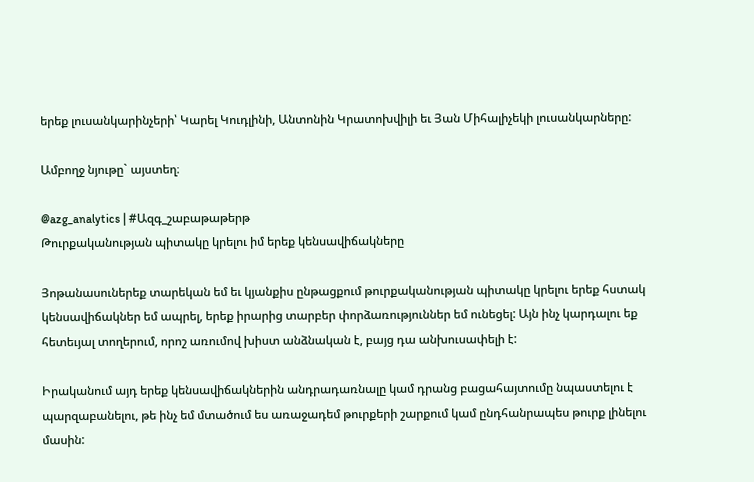երեք լուսանկարինչերի՝ Կարել Կուդլինի, Անտոնին Կրատոխվիլի եւ Յան Միհալիչեկի լուսանկարները:

Ամբողջ նյութը` այստեղ։

@azg_analytics | #Ազգ_շաբաթաթերթ
Թուրքականության պիտակը կրելու իմ երեք կենսավիճակները

Յոթանասուներեք տարեկան եմ եւ կյանքիս ընթացքում թուրքականության պիտակը կրելու երեք հստակ կենսավիճակներ եմ ապրել, երեք իրարից տարբեր փորձառություններ եմ ունեցել: Այն ինչ կարդալու եք հետեւյալ տողերում, որոշ առումով խիստ անձնական է, բայց դա անխուսափելի է:

Իրականում այդ երեք կենսավիճակներին անդրադառնալը կամ դրանց բացահայտումը նպաստելու է պարզաբանելու, թե ինչ եմ մտածում ես առաջադեմ թուրքերի շարքում կամ ընդհանրապես թուրք լինելու մասին: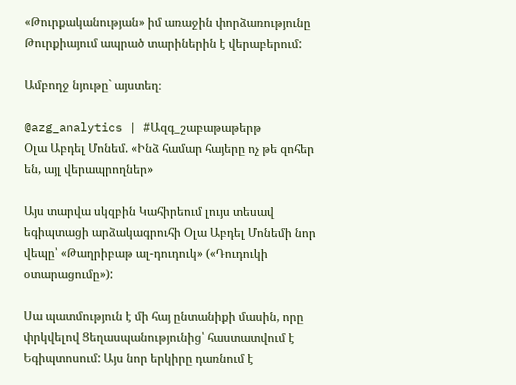«Թուրքականության» իմ առաջին փորձառությունը Թուրքիայում ապրած տարիներին է վերաբերում:

Ամբողջ նյութը` այստեղ։

@azg_analytics | #Ազգ_շաբաթաթերթ
Օլա Աբդել Մոնեմ. «Ինձ համար հայերը ոչ թե զոհեր են, այլ վերապրողներ»

Այս տարվա սկզբին Կահիրեում լույս տեսավ եգիպտացի արձակագրուհի Օլա Աբդել Մոնեմի նոր վեպը՝ «Թաղրիբաթ ալ-դուդուկ» («Դուդուկի օտարացումը»):

Սա պատմություն է մի հայ ընտանիքի մասին, որը փրկվելով Ցեղասպանությունից՝ հաստատվում է Եգիպտոսում: Այս նոր երկիրը դառնում է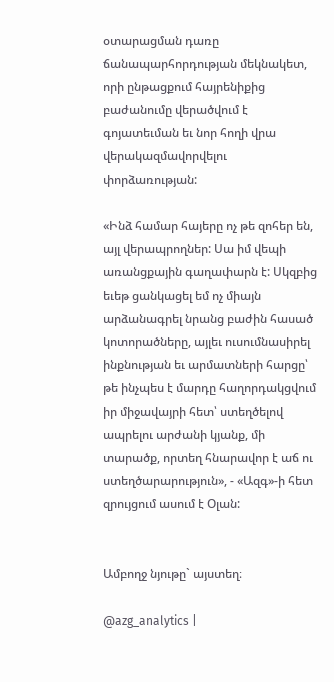օտարացման դառը ճանապարհորդության մեկնակետ, որի ընթացքում հայրենիքից բաժանումը վերածվում է գոյատեւման եւ նոր հողի վրա վերակազմավորվելու փորձառության:

«Ինձ համար հայերը ոչ թե զոհեր են, այլ վերապրողներ: Սա իմ վեպի առանցքային գաղափարն է: Սկզբից եւեթ ցանկացել եմ ոչ միայն արձանագրել նրանց բաժին հասած կոտորածները, այլեւ ուսումնասիրել ինքնության եւ արմատների հարցը՝ թե ինչպես է մարդը հաղորդակցվում իր միջավայրի հետ՝ ստեղծելով ապրելու արժանի կյանք, մի տարածք, որտեղ հնարավոր է աճ ու ստեղծարարություն», - «Ազգ»-ի հետ զրույցում ասում է Օլան:


Ամբողջ նյութը` այստեղ։

@azg_analytics |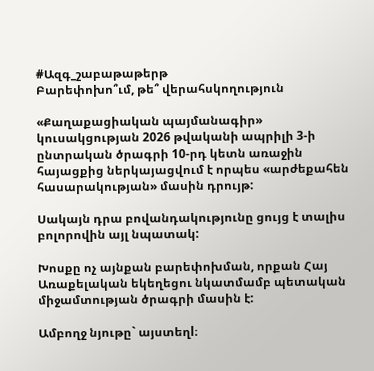#Ազգ_շաբաթաթերթ
Բարեփոխո՞ւմ, թե՞ վերահսկողություն

«Քաղաքացիական պայմանագիր» կուսակցության 2026 թվականի ապրիլի 3-ի ընտրական ծրագրի 10-րդ կետն առաջին հայացքից ներկայացվում է որպես «արժեքահեն հասարակության» մասին դրույթ:

Սակայն դրա բովանդակությունը ցույց է տալիս բոլորովին այլ նպատակ:

Խոսքը ոչ այնքան բարեփոխման, որքան Հայ Առաքելական եկեղեցու նկատմամբ պետական միջամտության ծրագրի մասին է:

Ամբողջ նյութը` այստեղl։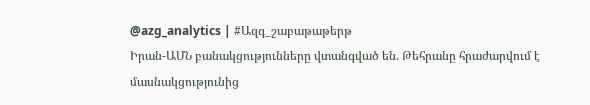@azg_analytics | #Ազգ_շաբաթաթերթ
Իրան-ԱՄՆ բանակցությունները վտանգված են. Թեհրանը հրաժարվում է մասնակցությունից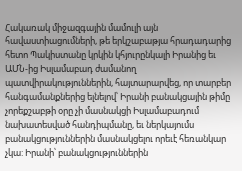Հակառակ միջազգային մամուլի այն հավաստիացումների, թե երկշաբաթյա հրադադարից հետո Պակիստանը կրկին կհյուրընկալի Իրանից եւ ԱՄՆ-ից Իսլամաբադ ժամանող պատվիրակություններին, հայտարարվեց, որ տարբեր հանգամանքներից ելնելով՝ Իրանի բանակցային թիմը չորեքշաբթի օրը չի մասնակցի Իսլամաբադում նախատեսված հանդիպմանը, եւ ներկայումս բանակցություններին մասնակցելու որեւէ հեռանկար չկա: Իրանի՝ բանակցություններին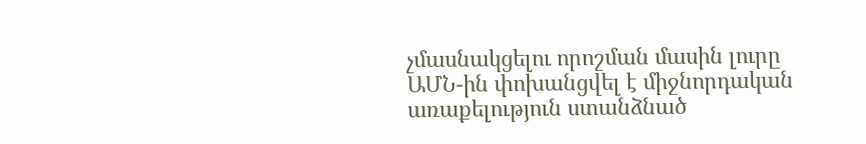չմասնակցելու որոշման մասին լուրը ԱՄՆ-ին փոխանցվել է միջնորդական առաքելություն ստանձնած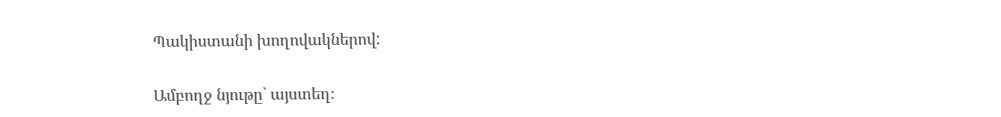Պակիստանի խողովակներով:

Ամբողջ նյութը` այստեղ։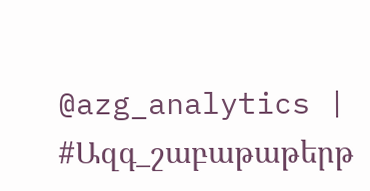@azg_analytics | #Ազգ_շաբաթաթերթ